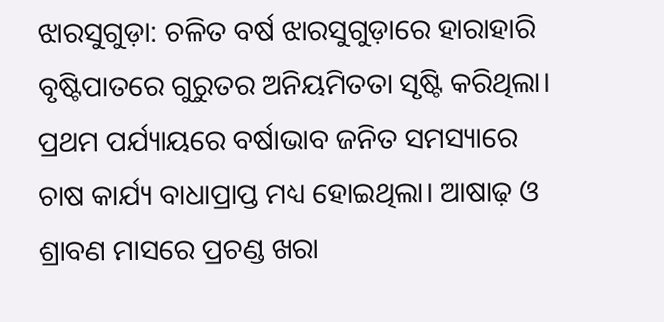ଝାରସୁଗୁଡ଼ା: ଚଳିତ ବର୍ଷ ଝାରସୁଗୁଡ଼ାରେ ହାରାହାରି ବୃଷ୍ଟିପାତରେ ଗୁରୁତର ଅନିୟମିତତା ସୃଷ୍ଟି କରିଥିଲା। ପ୍ରଥମ ପର୍ଯ୍ୟାୟରେ ବର୍ଷାଭାବ ଜନିତ ସମସ୍ୟାରେ ଚାଷ କାର୍ଯ୍ୟ ବାଧାପ୍ରାପ୍ତ ମଧ୍ୟ ହୋଇଥିଲା। ଆଷାଢ଼ ଓ ଶ୍ରାବଣ ମାସରେ ପ୍ରଚଣ୍ଡ ଖରା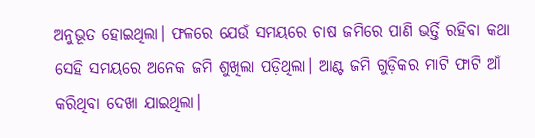ଅନୁଭୂତ ହୋଇଥିଲା। ଫଳରେ ଯେଉଁ ସମୟରେ ଚାଷ ଜମିରେ ପାଣି ଭର୍ତ୍ତି ରହିବା କଥା ସେହି ସମୟରେ ଅନେକ ଜମି ଶୁଖିଲା ପଡ଼ିଥିଲା। ଆଣ୍ଟ ଜମି ଗୁଡ଼ିକର ମାଟି ଫାଟି ଆଁ କରିଥିବା ଦେଖା ଯାଇଥିଲା।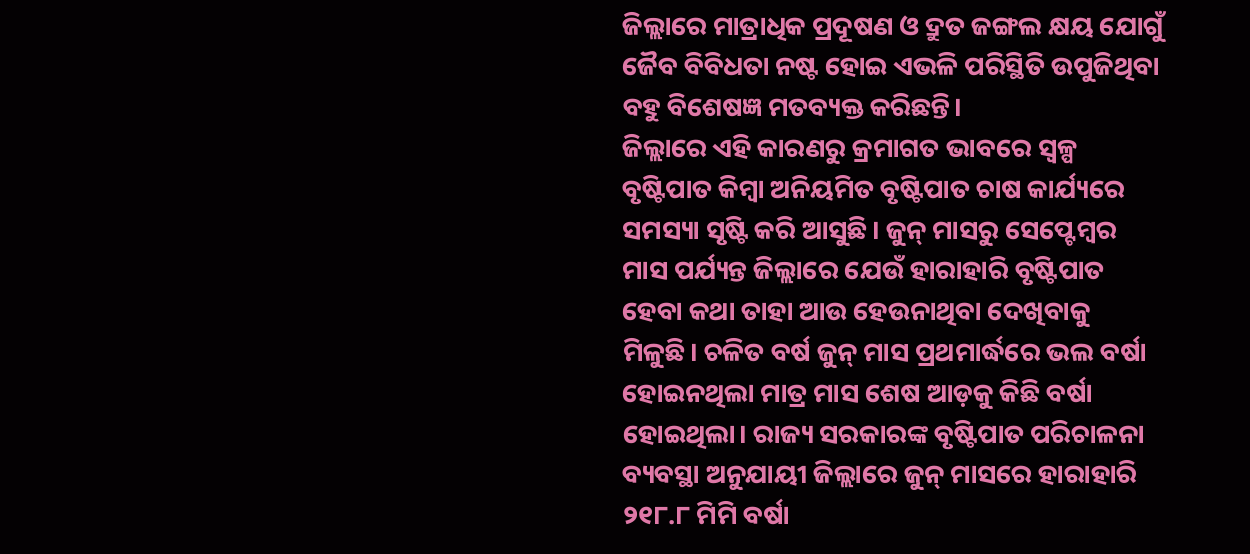ଜିଲ୍ଲାରେ ମାତ୍ରାଧିକ ପ୍ରଦୂଷଣ ଓ ଦ୍ରୁତ ଜଙ୍ଗଲ କ୍ଷୟ ଯୋଗୁଁ ଜୈବ ବିବିଧତା ନଷ୍ଟ ହୋଇ ଏଭଳି ପରିସ୍ଥିତି ଉପୁଜିଥିବା ବହୁ ବିଶେଷଜ୍ଞ ମତବ୍ୟକ୍ତ କରିଛନ୍ତି।
ଜିଲ୍ଲାରେ ଏହି କାରଣରୁ କ୍ରମାଗତ ଭାବରେ ସ୍ବଳ୍ପ ବୃଷ୍ଟିପାତ କିମ୍ବା ଅନିୟମିତ ବୃଷ୍ଟିପାତ ଚାଷ କାର୍ଯ୍ୟରେ ସମସ୍ୟା ସୃଷ୍ଟି କରି ଆସୁଛି। ଜୁନ୍ ମାସରୁ ସେପ୍ଟେମ୍ବର ମାସ ପର୍ଯ୍ୟନ୍ତ ଜିଲ୍ଲାରେ ଯେଉଁ ହାରାହାରି ବୃଷ୍ଟିପାତ ହେବା କଥା ତାହା ଆଉ ହେଉନାଥିବା ଦେଖିବାକୁ ମିଳୁଛି। ଚଳିତ ବର୍ଷ ଜୁନ୍ ମାସ ପ୍ରଥମାର୍ଦ୍ଧରେ ଭଲ ବର୍ଷା ହୋଇନଥିଲା ମାତ୍ର ମାସ ଶେଷ ଆଡ଼କୁ କିଛି ବର୍ଷା ହୋଇଥିଲା। ରାଜ୍ୟ ସରକାରଙ୍କ ବୃଷ୍ଟିପାତ ପରିଚାଳନା ବ୍ୟବସ୍ଥା ଅନୁଯାୟୀ ଜିଲ୍ଲାରେ ଜୁନ୍ ମାସରେ ହାରାହାରି ୨୧୮.୮ ମିମି ବର୍ଷା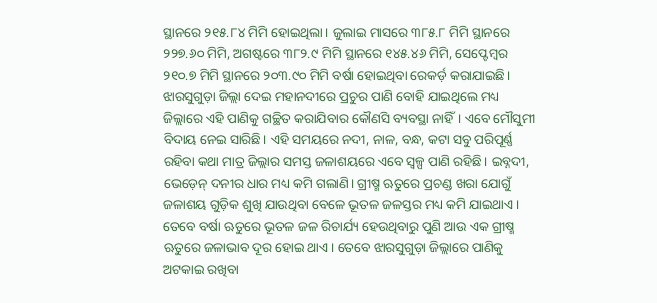ସ୍ଥାନରେ ୨୧୫.୮୪ ମିମି ହୋଇଥିଲା। ଜୁଲାଇ ମାସରେ ୩୮୫.୮ ମିମି ସ୍ଥାନରେ ୨୨୭.୬୦ ମିମି, ଅଗଷ୍ଟରେ ୩୮୨.୯ ମିମି ସ୍ଥାନରେ ୧୪୫.୪୬ ମିମି, ସେପ୍ଟେମ୍ବର ୨୧୦.୭ ମିମି ସ୍ଥାନରେ ୨୦୩.୯୦ ମିମି ବର୍ଷା ହୋଇଥିବା ରେକର୍ଡ଼ କରାଯାଇଛି।
ଝାରସୁଗୁଡ଼ା ଜିଲ୍ଲା ଦେଇ ମହାନଦୀରେ ପ୍ରଚୁର ପାଣି ବୋହି ଯାଇଥିଲେ ମଧ୍ୟ ଜିଲ୍ଲାରେ ଏହି ପାଣିକୁ ଗଚ୍ଛିତ କରାଯିବାର କୌଣସି ବ୍ୟବସ୍ଥା ନାହିଁ। ଏବେ ମୌସୁମୀ ବିଦାୟ ନେଇ ସାରିଛି। ଏହି ସମୟରେ ନଦୀ, ନାଳ, ବନ୍ଧ, କଟା ସବୁ ପରିପୂର୍ଣ୍ଣ ରହିବା କଥା ମାତ୍ର ଜିଲ୍ଲାର ସମସ୍ତ ଜଳାଶୟରେ ଏବେ ସ୍ବଳ୍ପ ପାଣି ରହିଛି। ଇବ୍ନଦୀ, ଭେଡ଼େନ୍ ଦନୀର ଧାର ମଧ୍ୟ କମି ଗଲାଣି। ଗ୍ରୀଷ୍ମ ଋତୁରେ ପ୍ରଚଣ୍ଡ ଖରା ଯୋଗୁଁ ଜଳାଶୟ ଗୁଡ଼ିକ ଶୁଖି ଯାଉଥିବା ବେଳେ ଭୂତଳ ଜଳସ୍ତର ମଧ୍ୟ କମି ଯାଇଥାଏ। ତେବେ ବର୍ଷା ଋତୁରେ ଭୂତଳ ଜଳ ରିଚାର୍ଯ୍ୟ ହେଉଥିବାରୁ ପୁଣି ଆଉ ଏକ ଗ୍ରୀଷ୍ମ ଋତୁରେ ଜଳାଭାବ ଦୂର ହୋଇ ଥାଏ। ତେବେ ଝାରସୁଗୁଡ଼ା ଜିଲ୍ଲାରେ ପାଣିକୁ ଅଟକାଇ ରଖିବା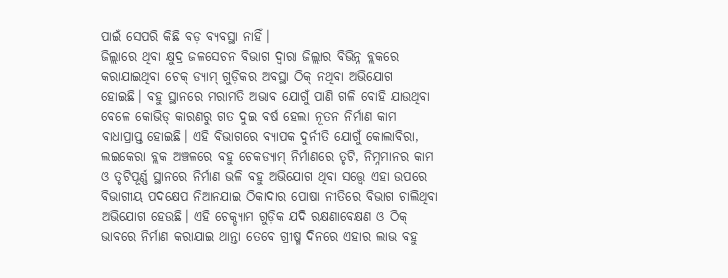ପାଇଁ ସେପରି କିଛି ବଡ଼ ବ୍ୟବସ୍ଥା ନାହିଁ।
ଜିଲ୍ଲାରେ ଥିବା କ୍ଷୁଦ୍ର ଜଳସେଚନ ବିଭାଗ ଦ୍ବାରା ଜିଲ୍ଲାର ବିଭିନ୍ନ ବ୍ଲକରେ କରାଯାଇଥିବା ଚେକ୍ ଡ୍ୟାମ୍ ଗୁଡ଼ିକର ଅବସ୍ଥା ଠିକ୍ ନଥିବା ଅଭିଯୋଗ ହୋଇଛି। ବହୁ ସ୍ଥାନରେ ମରାମତି ଅଭାବ ଯୋଗୁଁ ପାଣି ଗଳି ବୋହି ଯାଉଥିବା ବେଳେ କୋଭିଡ୍ କାରଣରୁ ଗତ ଦୁଇ ବର୍ଷ ହେଲା ନୂତନ ନିର୍ମାଣ କାମ ବାଧାପ୍ରାପ୍ତ ହୋଇଛି। ଏହି ବିଭାଗରେ ବ୍ୟାପକ ଦୁର୍ନୀତି ଯୋଗୁଁ କୋଲାବିରା, ଲଇକେରା ବ୍ଲକ ଅଞ୍ଚଳରେ ବହୁ ଚେକଡ୍ୟାମ୍ ନିର୍ମାଣରେ ତୃଟି, ନିମ୍ନମାନର କାମ ଓ ତୃଟିପୂର୍ଣ୍ଣ ସ୍ଥାନରେ ନିର୍ମାଣ ଭଳି ବହୁ ଅଭିଯୋଗ ଥିବା ସତ୍ତ୍ବେ ଏହା ଉପରେ ବିଭାଗୀୟ ପଦକ୍ଷେପ ନିଆନଯାଇ ଠିକାଦାର ପୋଷା ନୀତିରେ ବିଭାଗ ଚାଲିଥିବା ଅଭିଯୋଗ ହେଉଛି। ଏହି ଚେକ୍ଡ୍ୟାମ ଗୁଡ଼ିକ ଯଦି ରକ୍ଷଣାବେକ୍ଷଣ ଓ ଠିକ୍ ଭାବରେ ନିର୍ମାଣ କରାଯାଇ ଥାନ୍ତା ତେବେ ଗ୍ରୀଷ୍ମ ଦିନରେ ଏହାର ଲାଭ ବହୁ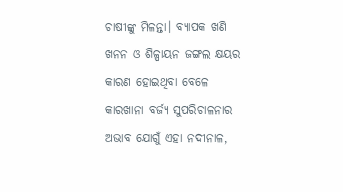ଚାଷୀଙ୍କୁ ମିଳନ୍ତା। ବ୍ୟାପକ ଖଣି ଖନନ ଓ ଶିଳ୍ପାୟନ ଜଙ୍ଗଲ କ୍ଷୟର କାରଣ ହୋଇଥିବା ବେଳେ କାରଖାନା ବର୍ଜ୍ୟ ସୁପରିଚାଳନାର ଅଭାବ ଯୋଗୁଁ ଏହା ନଦୀନାଳ,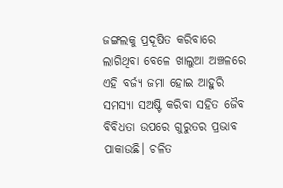ଜଙ୍ଗଲକୁ ପ୍ରଦୂଷିତ କରିବାରେ ଲାଗିଥିବା ବେଳେ ଖାଲୁଆ ଅଞ୍ଚଳରେ ଏହି ବର୍ଜ୍ୟ ଜମା ହୋଇ ଆହୁରି ସମସ୍ୟା ସଅଷ୍ଟି କରିବା ସହିତ ଜୈବ ବିବିଧତା ଉପରେ ଗୁରୁତର ପ୍ରଭାବ ପାକାଉଛି। ଚଳିତ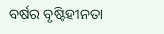ବର୍ଷର ବୃଷ୍ଟିହୀନତା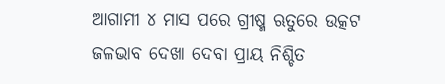ଆଗାମୀ ୪ ମାସ ପରେ ଗ୍ରୀଷ୍ମ ଋତୁରେ ଉତ୍କଟ ଜଳଭାବ ଦେଖା ଦେବା ପ୍ରାୟ ନିଶ୍ଚିତ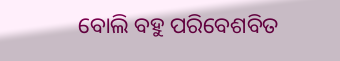ବୋଲି ବହୁ ପରିବେଶବିତ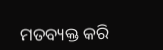ମତବ୍ୟକ୍ତ କରି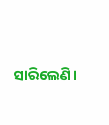ସାରିଲେଣି।